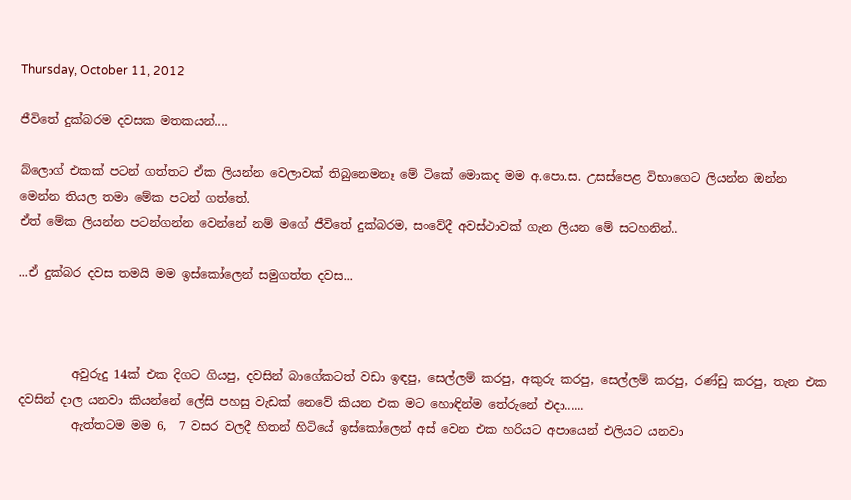Thursday, October 11, 2012

ජීවිතේ දුක්බරම දවසක මතකයන්....

බ්ලොග් එකක් පටන් ගත්තට ඒක ලියන්න වෙලාවක් තිබුනෙමනෑ මේ ටිකේ මොකද මම අ.පො.ස. උසස්පෙළ විභාගෙට ලියන්න ඔන්න මෙන්න තියල තමා මේක පටන් ගත්තේ.
ඒත් මේක ලියන්න පටන්ගන්න වෙන්නේ නම් මගේ ජීවිතේ දුක්බරම, සංවේදී අවස්ථාවක් ගැන ලියන මේ සටහනින්..

...ඒ දුක්බර දවස තමයි මම ඉස්කෝලෙන් සමුගත්ත දවස...



         අවුරුදු 14ක් එක දිගට ගියපු, දවසින් බාගේකටත් වඩා ඉඳපු, සෙල්ලම් කරපු, අකුරු කරපු, සෙල්ලම් කරපු, රණ්ඩු කරපු, තැන එක දවසින් දාල යනවා කියන්නේ ලේසි පහසු වැඩක් නෙවේ කියන එක මට හොඳින්ම තේරුනේ එදා......
         ඇත්තටම මම 6,  7 වසර වලදී හිතන් හිටියේ ඉස්කෝලෙන් අස් වෙන එක හරියට අපායෙන් එලියට යනවා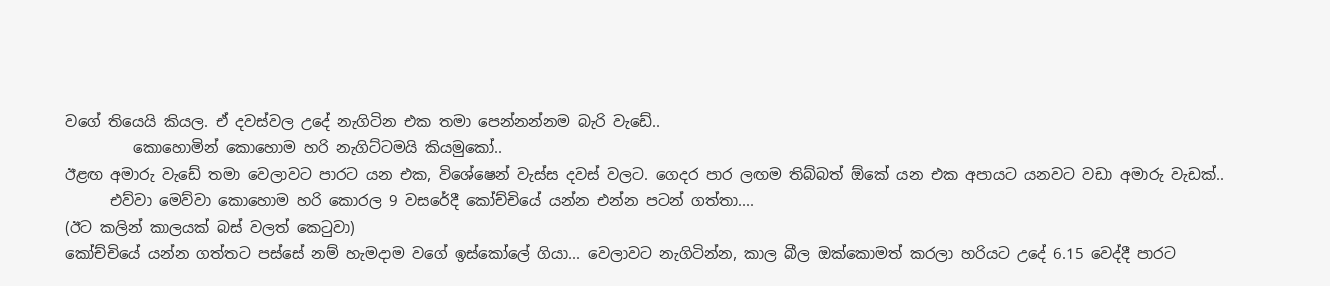වගේ තියෙයි කියල. ඒ දවස්වල උදේ නැගිටින එක තමා පෙන්නන්නම බැරි වැඩේ..
         කොහොමින් කොහොම හරි නැගිට්ටමයි කියමුකෝ..
ඊළඟ අමාරු වැඩේ තමා වෙලාවට පාරට යන එක, විශේෂෙන් වැස්ස දවස් වලට. ගෙදර පාර ලඟම තිබ්බත් ඕකේ යන එක අපායට යනවට වඩා අමාරු වැඩක්..
      එව්වා මෙව්වා කොහොම හරි කොරල 9 වසරේදී කෝච්චියේ යන්න එන්න පටන් ගත්තා....
(ඊට කලින් කාලයක් බස් වලත් කෙටුවා)
කෝච්චියේ යන්න ගත්තට පස්සේ නම් හැමදාම වගේ ඉස්කෝලේ ගියා... වෙලාවට නැගිටින්න, කාල බීල ඔක්කොමත් කරලා හරියට උදේ 6.15 වෙද්දී පාරට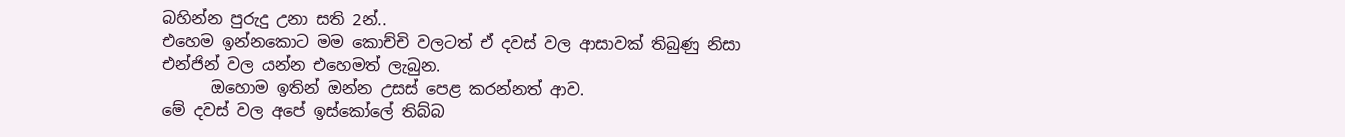බහින්න පුරුදු උනා සති 2න්..
එහෙම ඉන්නකොට මම කොච්චි වලටත් ඒ දවස් වල ආසාවක් තිබුණු නිසා එන්ජින් වල යන්න එහෙමත් ලැබුන.
      ඔහොම ඉතින් ඔන්න උසස් පෙළ කරන්නත් ආව.
මේ දවස් වල අපේ ඉස්කෝලේ තිබ්බ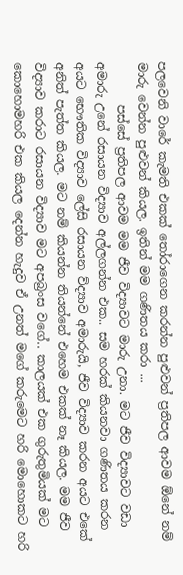පලවෙනි වාරේ කැමති එකක් තෝරාගෙන කරන්න පුළුවන් ප්‍රතිපල ආවම ඕනේ නම් මාරු වෙන්න පුළුවන් කියල. ඉතින් මම ගණිතය කරා ...
       පස්සේ ප්‍රතිපල ආවම මම ජීව විද්‍යාවට මාරු උනා. මට ජීව විද්‍යාවට වඩා අමාරු උනේ රසායන විද්‍යාව අල්ලගන්න එක.. සම හරක් කියනවා ගණිතය කරන අයට භෞතික විද්‍යාව ලේසි රසායන ව්ද්‍යාව අමාරුයි, ජීව විද්‍යාව කරන අයට එකේ අනිත් පැත්ත කියල. මට නම් කියන්න තියන්නේ එහෙම එකක් නෑ කියල. මම ජීව විද්‍යාව කරාට රසායන විද්‍යාව මට අපබ්‍රංස වගේ.. කාලයක් එක ගුරුතුමියක් මට කොහොමහරි එක කියල දෙන්න හැදුව ඒ උනත් මගේ කරුමෙට හරි මොහොකට හරි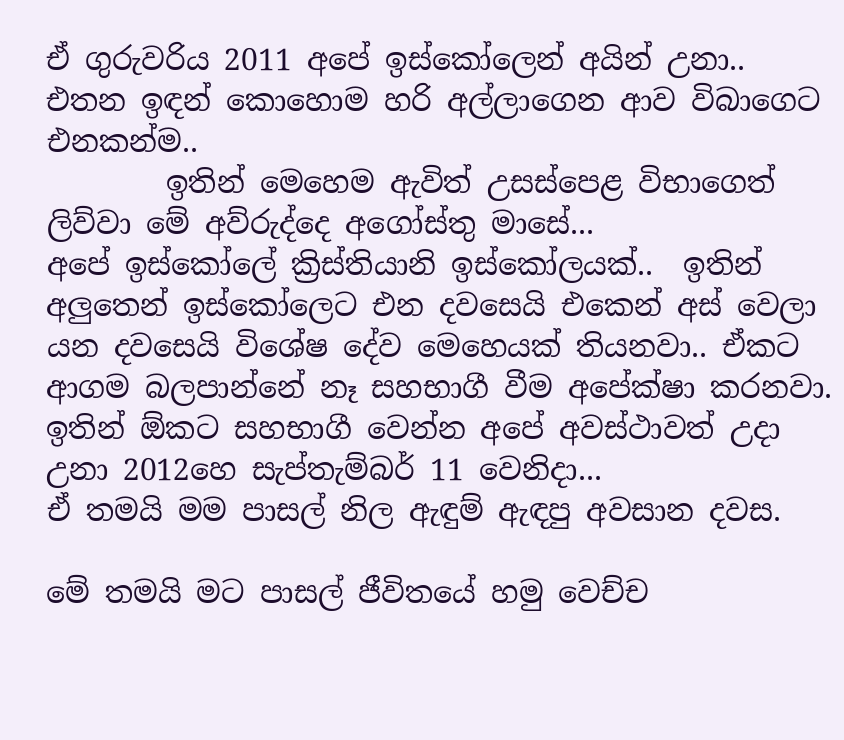ඒ ගුරුවරිය 2011 අපේ ඉස්කෝලෙන් අයින් උනා.. එතන ඉඳන් කොහොම හරි අල්ලාගෙන ආව විබාගෙට එනකන්ම..
        ඉතින් මෙහෙම ඇවිත් උසස්පෙළ විභාගෙත් ලිව්වා මේ අව්රුද්දෙ අගෝස්තු මාසේ...
අපේ ඉස්කෝලේ ක්‍රිස්තියානි ඉස්කෝලයක්..  ඉතින් අලුතෙන් ඉස්කෝලෙට එන දවසෙයි එකෙන් අස් වෙලා යන දවසෙයි විශේෂ දේව මෙහෙයක් තියනවා.. ඒකට ආගම බලපාන්නේ නෑ සහභාගී වීම අපේක්ෂා කරනවා. ඉතින් ඕකට සහභාගී වෙන්න අපේ අවස්ථාවත් උදා උනා 2012හෙ සැප්තැම්බර් 11 වෙනිදා...
ඒ තමයි මම පාසල් නිල ඇඳුම් ඇඳපු අවසාන දවස.

මේ තමයි මට පාසල් ජීවිතයේ හමු වෙච්ච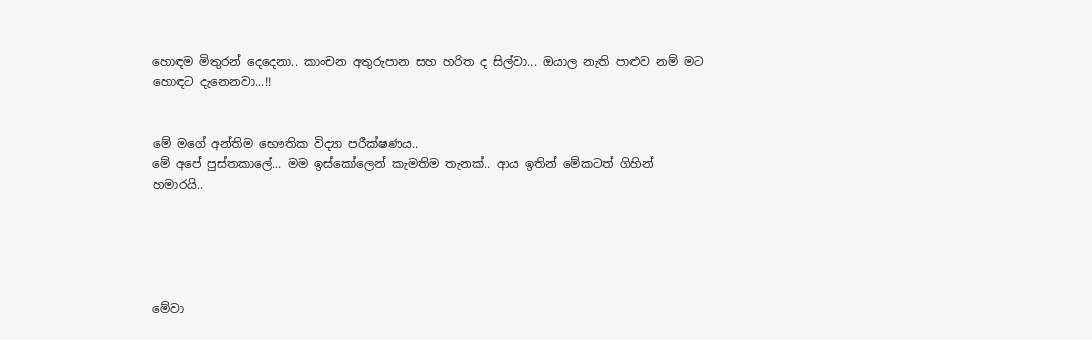හොඳම මිතුරන් දෙදෙනා.. කාංචන අතුරුපාන සහ හරිත ද සිල්වා... ඔයාල නැති පාළුව නම් මට හොඳට දැනෙනවා...!!


මේ මගේ අන්තිම භෞතික විද්‍යා පරීක්ෂණය..
මේ අපේ පුස්තකාලේ... මම ඉස්කෝලෙන් කැමතිම තැනක්.. ආය ඉතින් මේකටත් ගිහින් හමාරයි..





මේවා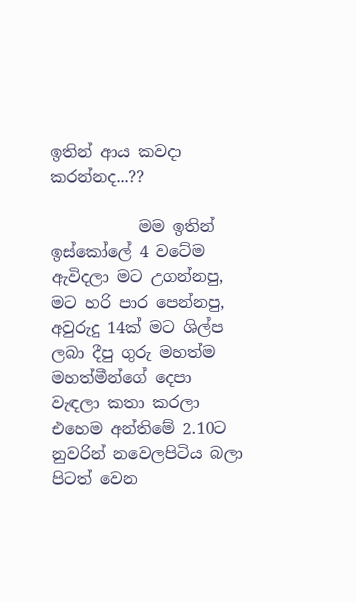ඉතින් ආය කවදා කරන්නද...??

           මම ඉතින් ඉස්කෝලේ 4 වටේම ඇවිදලා මට උගන්නපු, මට හරි පාර පෙන්නපු, අවුරුදු 14ක් මට ශිල්ප ලබා දීපු ගුරු මහත්ම මහත්මීන්ගේ දෙපා වැඳලා කතා කරලා එහෙම අන්තිමේ 2.10ට නුවරින් නවෙලපිටිය බලා පිටත් වෙන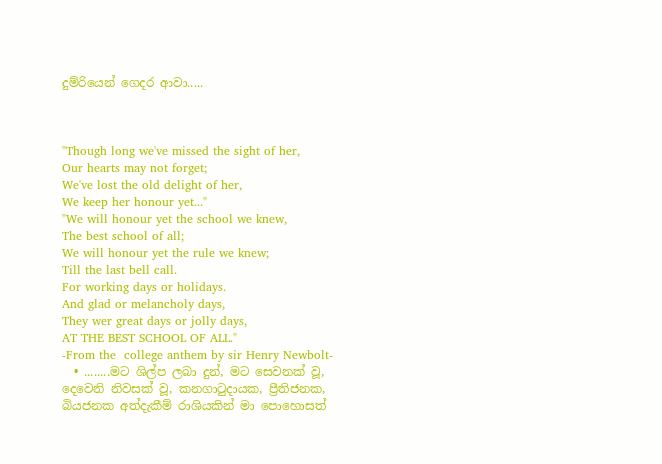දුම්රියෙන් ගෙදර ආවා.....



"Though long we've missed the sight of her,
Our hearts may not forget;
We've lost the old delight of her,
We keep her honour yet..."
"We will honour yet the school we knew,
The best school of all;
We will honour yet the rule we knew;
Till the last bell call.
For working days or holidays.
And glad or melancholy days,
They wer great days or jolly days,
AT THE BEST SCHOOL OF ALL."
-From the  college anthem by sir Henry Newbolt-
  • ........මට ශිල්ප ලබා දුන්, මට සෙවනක් වූ, දෙවෙනි නිවසක් වූ, කනගාටුදායක, ප්‍රීතිජනක, බියජනක අත්දැකීම් රාශියකින් මා පොහොසත්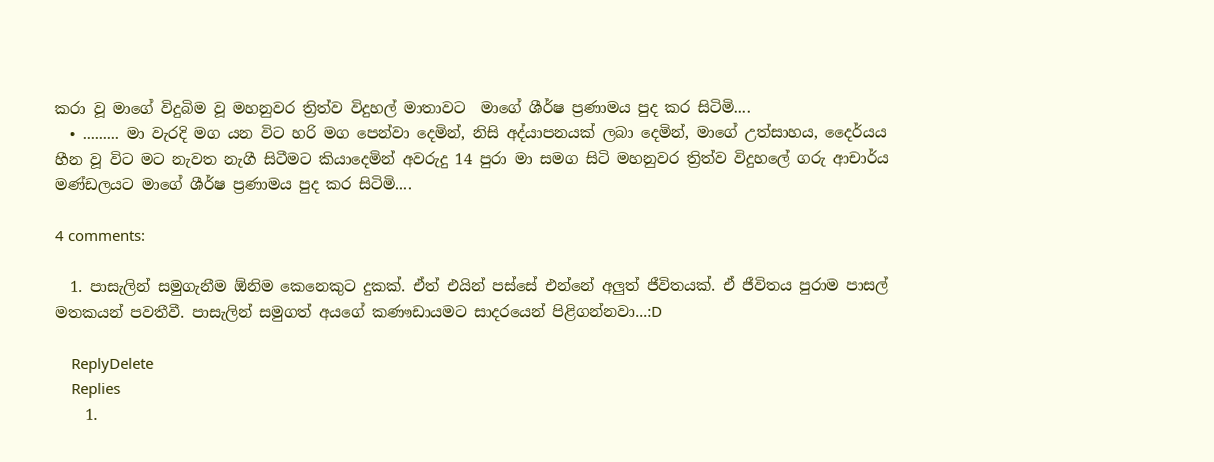කරා වූ මාගේ විදුබිම වූ මහනුවර ත්‍රිත්ව විදුහල් මාතාවට  මාගේ ශීර්ෂ ප්‍රණාමය පුද කර සිටිමි....
  • ......... මා වැරදි මග යන විට හරි මග පෙන්වා දෙමින්, නිසි අද්යාපනයක් ලබා දෙමින්, මාගේ උත්සාහය, දෛර්යය හීන වූ විට මට නැවත නැගී සිටීමට කියාදෙමින් අවරුදු 14 පුරා මා සමග සිටි මහනුවර ත්‍රිත්ව විදුහලේ ගරු ආචාර්ය මණ්ඩලයට මාගේ ශීර්ෂ ප්‍රණාමය පුද කර සිටිමි....

4 comments:

  1. පාසැලින් සමුගැනීම ඕනිම කෙනෙකුට දුකක්. ඒත් එයින් පස්සේ එන්නේ අලුත් ජීවිතයක්. ඒ ජීවිතය පුරාම පාසල් මතකයන් පවතීවී. පාසැලින් සමුගත් අයගේ කණෟඩායමට සාදරයෙන් පිළිගන්නවා...:D

    ReplyDelete
    Replies
    1.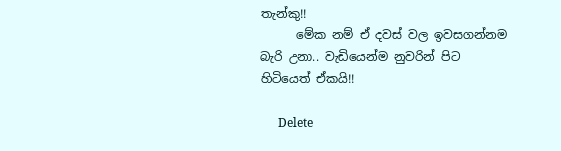තැන්කු!!
      මේක නම් ඒ දවස් වල ඉවසගන්නම බැරි උනා.. වැඩියෙන්ම නුවරින් පිට හිටියෙත් ඒකයි!!

      Delete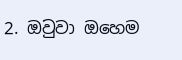2. ඔවුවා ඔහෙම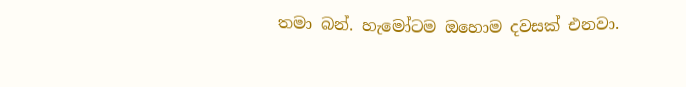තමා බන්. හැමෝටම ඔහොම දවසක් එනවා.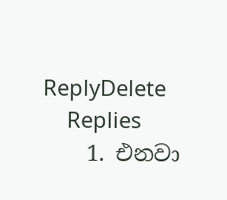ReplyDelete
    Replies
    1. එනවා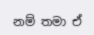නම් තමා ඒ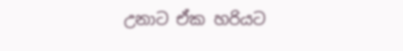උනාට ඒක හරියට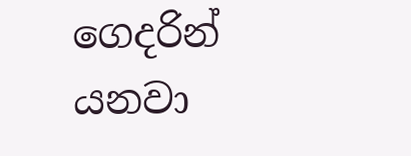ගෙදරින් යනවා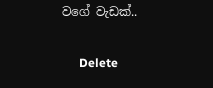වගේ වැඩක්..

      Delete